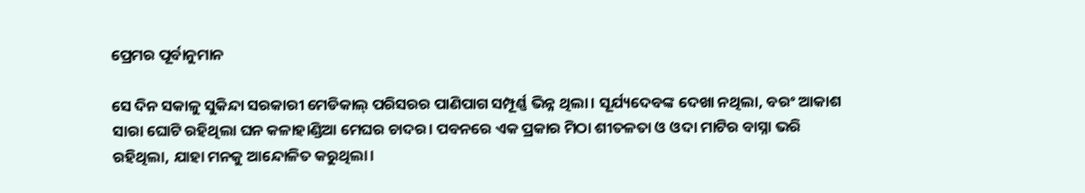ପ୍ରେମର ପୂର୍ବାନୁମାନ

ସେ ଦିନ ସକାଳୁ ସୁକିନ୍ଦା ସରକାରୀ ମେଡିକାଲ୍ ପରିସରର ପାଣିପାଗ ସମ୍ପୂର୍ଣ୍ଣ ଭିନ୍ନ ଥିଲା। ସୂର୍ଯ୍ୟଦେବଙ୍କ ଦେଖା ନଥିଲା, ବରଂ ଆକାଶ ସାରା ଘୋଟି ରହିଥିଲା ଘନ କଳାହାଣ୍ଡିଆ ମେଘର ଚାଦର। ପବନରେ ଏକ ପ୍ରକାର ମିଠା ଶୀତଳତା ଓ ଓଦା ମାଟିର ବାସ୍ନା ଭରି ରହିଥିଲା, ଯାହା ମନକୁ ଆନ୍ଦୋଳିତ କରୁଥିଲା।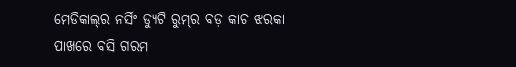ମେଡିକାଲ୍‌ର ନର୍ସିଂ ଡ୍ୟୁଟି ରୁମ୍‌ର ବଡ଼ କାଚ ଝରକା ପାଖରେ ବସି ଗରମ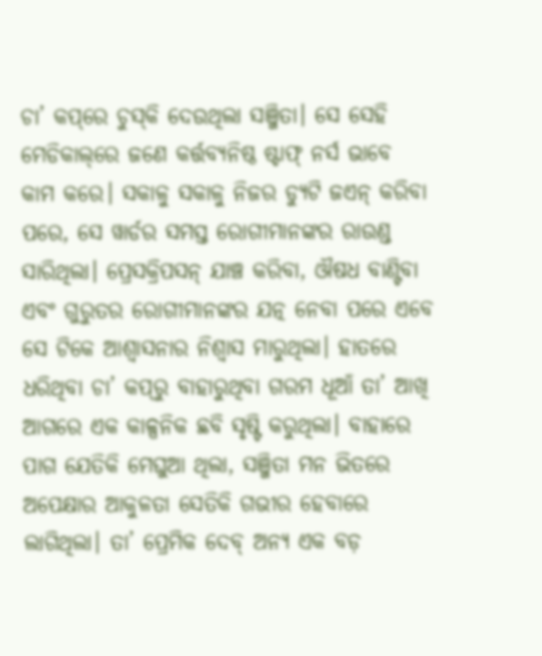ଚା’ କପ୍‌ରେ ଚୁସ୍‌କି ଦେଉଥିଲା ସଞ୍ଜିତା। ସେ ସେହି ମେଡିକାଲ୍‌ରେ ଜଣେ କର୍ତ୍ତବ୍ୟନିଷ୍ଠ ଷ୍ଟାଫ୍ ନର୍ସ ଭାବେ କାମ କରେ। ସକାଳୁ ସକାଳୁ ନିଜର ଡ୍ୟୁଟି ଜଏନ୍ କରିବା ପରେ, ସେ ୱାର୍ଡର ସମସ୍ତ ରୋଗୀମାନଙ୍କର ରାଉଣ୍ଡ ସାରିଥିଲା। ପ୍ରେସକ୍ରିପସନ୍ ଯାଞ୍ଚ କରିବା, ଔଷଧ ବାଣ୍ଟିବା ଏବଂ ଗୁରୁତର ରୋଗୀମାନଙ୍କର ଯତ୍ନ ନେବା ପରେ ଏବେ ସେ ଟିକେ ଆଶ୍ୱାସନାର ନିଶ୍ୱାସ ମାରୁଥିଲା। ହାତରେ ଧରିଥିବା ଚା’ କପ୍‌ରୁ ବାହାରୁଥିବା ଗରମ ଧୂଆଁ ତା’ ଆଖି ଆଗରେ ଏକ କାଳ୍ପନିକ ଛବି ସୃଷ୍ଟି କରୁଥିଲା। ବାହାରେ ପାଗ ଯେତିକି ମେଘୁଆ ଥିଲା, ସଞ୍ଜିତା ମନ ଭିତରେ ଅପେକ୍ଷାର ଆକୁଳତା ସେତିକି ଗଭୀର ହେବାରେ ଲାଗିଥିଲା। ତା’ ପ୍ରେମିକ ଦେବ୍ ଅନ୍ୟ ଏକ ବଡ଼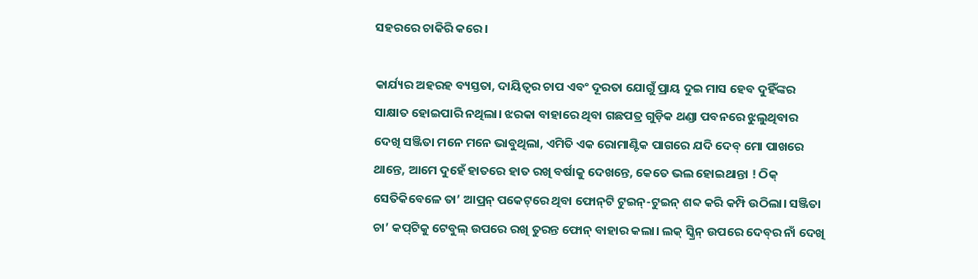ସହରରେ ଚାକିରି କରେ।

କାର୍ଯ୍ୟର ଅହରହ ବ୍ୟସ୍ତତା, ଦାୟିତ୍ୱର ଚାପ ଏବଂ ଦୂରତା ଯୋଗୁଁ ପ୍ରାୟ ଦୁଇ ମାସ ହେବ ଦୁହିଁଙ୍କର ସାକ୍ଷାତ ହୋଇପାରି ନଥିଲା। ଝରକା ବାହାରେ ଥିବା ଗଛପତ୍ର ଗୁଡ଼ିକ ଥଣ୍ଡା ପବନରେ ଝୁଲୁଥିବାର ଦେଖି ସଞ୍ଜିତା ମନେ ମନେ ଭାବୁଥିଲା, ଏମିତି ଏକ ରୋମାଣ୍ଟିକ ପାଗରେ ଯଦି ଦେବ୍ ମୋ ପାଖରେ ଥାନ୍ତେ, ଆମେ ଦୁହେଁ ହାତରେ ହାତ ରଖି ବର୍ଷାକୁ ଦେଖନ୍ତେ, କେତେ ଭଲ ହୋଇଥାନ୍ତା ! ଠିକ୍ ସେତିକିବେଳେ ତା’ ଆପ୍ରନ୍ ପକେଟ୍‌ରେ ଥିବା ଫୋନ୍‌ଟି ଟୁଇନ୍‌-ଟୁଇନ୍‌ ଶବ୍ଦ କରି କମ୍ପି ଉଠିଲା। ସଞ୍ଜିତା ଚା’ କପ୍‌ଟିକୁ ଟେବୁଲ୍ ଉପରେ ରଖି ତୁରନ୍ତ ଫୋନ୍ ବାହାର କଲା। ଲକ୍ ସ୍କ୍ରିନ୍ ଉପରେ ଦେବ୍‌ର ନାଁ ଦେଖି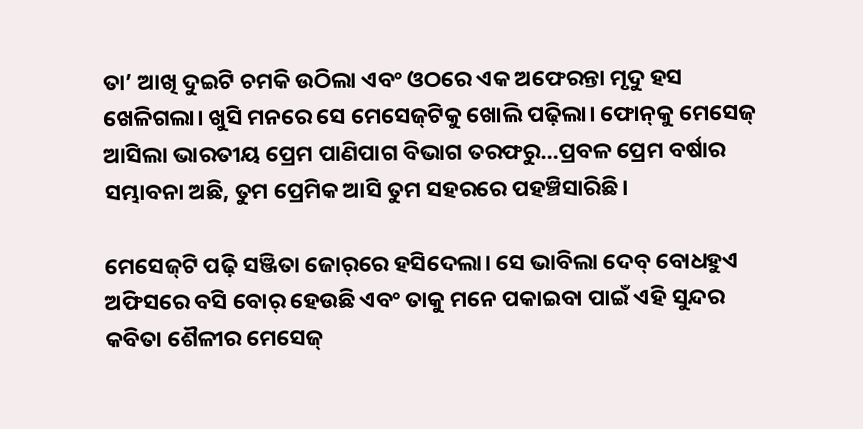ତା’ ଆଖି ଦୁଇଟି ଚମକି ଉଠିଲା ଏବଂ ଓଠରେ ଏକ ଅଫେରନ୍ତା ମୃଦୁ ହସ ଖେଳିଗଲା। ଖୁସି ମନରେ ସେ ମେସେଜ୍‌ଟିକୁ ଖୋଲି ପଢ଼ିଲା। ଫୋନ୍‌କୁ ମେସେଜ୍ ଆସିଲା ଭାରତୀୟ ପ୍ରେମ ପାଣିପାଗ ବିଭାଗ ତରଫରୁ…ପ୍ରବଳ ପ୍ରେମ ବର୍ଷାର ସମ୍ଭାବନା ଅଛି, ତୁମ ପ୍ରେମିକ ଆସି ତୁମ ସହରରେ ପହଞ୍ଚିସାରିଛି।

ମେସେଜ୍‌ଟି ପଢ଼ି ସଞ୍ଜିତା ଜୋର୍‌ରେ ହସିଦେଲା। ସେ ଭାବିଲା ଦେବ୍ ବୋଧହୁଏ ଅଫିସରେ ବସି ବୋର୍ ହେଉଛି ଏବଂ ତାକୁ ମନେ ପକାଇବା ପାଇଁ ଏହି ସୁନ୍ଦର କବିତା ଶୈଳୀର ମେସେଜ୍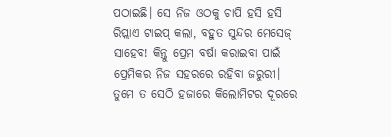ପଠାଇଛି। ସେ ନିଜ ଓଠକୁ ଚାପି ହସି ହସି ରିପ୍ଲାଏ ଟାଇପ୍ କଲା, ବହୁତ ସୁନ୍ଦର ମେସେଜ୍ ସାହେବ! କିନ୍ତୁ ପ୍ରେମ ବର୍ଷା କରାଇବା ପାଇଁ ପ୍ରେମିକର ନିଜ ସହରରେ ରହିବା ଜରୁରୀ। ତୁମେ ତ ସେଠି ହଜାରେ କିଲୋମିଟର ଦୂରରେ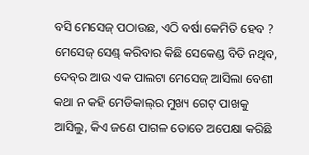ବସି ମେସେଜ୍ ପଠାଉଛ, ଏଠି ବର୍ଷା କେମିତି ହେବ ? ମେସେଜ୍ ସେଣ୍ଡ୍ କରିବାର କିଛି ସେକେଣ୍ଡ ବିତି ନଥିବ, ଦେବ୍‌ର ଆଉ ଏକ ପାଲଟା ମେସେଜ୍ ଆସିଲା ବେଶୀ କଥା ନ କହି ମେଡିକାଲ୍‌ର ମୁଖ୍ୟ ଗେଟ୍ ପାଖକୁ ଆସିଲୁ, କିଏ ଜଣେ ପାଗଳ ତୋତେ ଅପେକ୍ଷା କରିଛି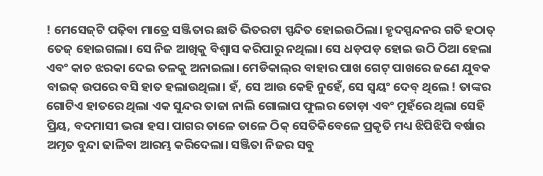! ମେସେଜ୍‌ଟି ପଢ଼ିବା ମାତ୍ରେ ସଞ୍ଜିତାର ଛାତି ଭିତରଟା ସ୍ପନ୍ଦିତ ହୋଇଉଠିଲା। ହୃଦସ୍ପନ୍ଦନର ଗତି ହଠାତ୍ ତେଜ୍ ହୋଇଗଲା। ସେ ନିଜ ଆଖିକୁ ବିଶ୍ୱାସ କରିପାରୁ ନଥିଲା। ସେ ଧଡ଼ପଡ଼ ହୋଇ ଉଠି ଠିଆ ହେଲା ଏବଂ କାଚ ଝରକା ଦେଇ ତଳକୁ ଅନାଇଲା। ମେଡିକାଲ୍‌ର ବାହାର ପାଖ ଗେଟ୍ ପାଖରେ ଜଣେ ଯୁବକ ବାଇକ୍ ଉପରେ ବସି ହାତ ହଲାଉଥିଲା। ହଁ, ସେ ଆଉ କେହି ନୁହେଁ, ସେ ସ୍ୱୟଂ ଦେବ୍ ଥିଲେ ! ତାଙ୍କର ଗୋଟିଏ ହାତରେ ଥିଲା ଏକ ସୁନ୍ଦର ତାଜା ନାଲି ଗୋଲାପ ଫୁଲର ତୋଡ଼ା ଏବଂ ମୁହଁରେ ଥିଲା ସେହି ପ୍ରିୟ, ବଦମାସୀ ଭରା ହସ। ପାଗର ତାଳେ ତାଳେ ଠିକ୍ ସେତିକିବେଳେ ପ୍ରକୃତି ମଧ୍ୟ ଝିପିଝିପି ବର୍ଷାର ଅମୃତ ବୁନ୍ଦା ଢାଳିବା ଆରମ୍ଭ କରିଦେଲା। ସଞ୍ଜିତା ନିଜର ସବୁ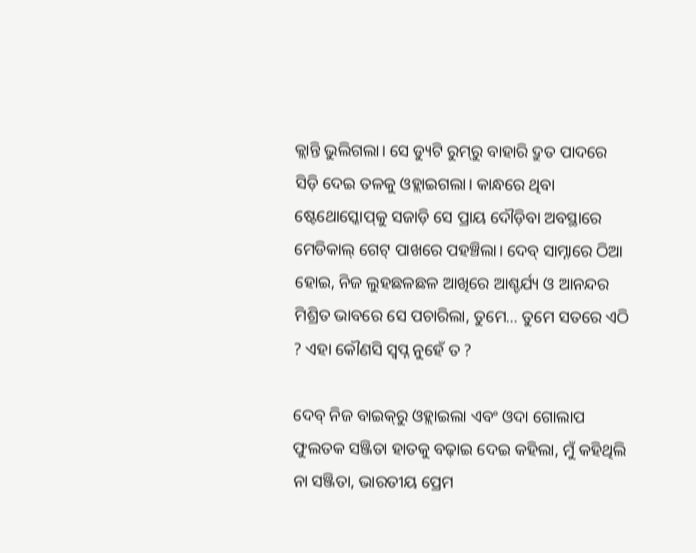କ୍ଲାନ୍ତି ଭୁଲିଗଲା। ସେ ଡ୍ୟୁଟି ରୁମ୍‌ରୁ ବାହାରି ଦ୍ରୁତ ପାଦରେ ସିଡ଼ି ଦେଇ ତଳକୁ ଓହ୍ଲାଇଗଲା। କାନ୍ଧରେ ଥିବା ଷ୍ଟେଥୋସ୍କୋପ୍‌କୁ ସଜାଡ଼ି ସେ ପ୍ରାୟ ଦୌଡ଼ିବା ଅବସ୍ଥାରେ ମେଡିକାଲ୍ ଗେଟ୍ ପାଖରେ ପହଞ୍ଚିଲା। ଦେବ୍ ସାମ୍ନାରେ ଠିଆ ହୋଇ, ନିଜ ଲୁହଛଳଛଳ ଆଖିରେ ଆଶ୍ଚର୍ଯ୍ୟ ଓ ଆନନ୍ଦର ମିଶ୍ରିତ ଭାବରେ ସେ ପଚାରିଲା, ତୁମେ… ତୁମେ ସତରେ ଏଠି ? ଏହା କୌଣସି ସ୍ୱପ୍ନ ନୁହେଁ ତ ?

ଦେବ୍ ନିଜ ବାଇକ୍‌ରୁ ଓହ୍ଲାଇଲା ଏବଂ ଓଦା ଗୋଲାପ ଫୁଲତକ ସଞ୍ଜିତା ହାତକୁ ବଢ଼ାଇ ଦେଇ କହିଲା, ମୁଁ କହିଥିଲି ନା ସଞ୍ଜିତା, ଭାରତୀୟ ପ୍ରେମ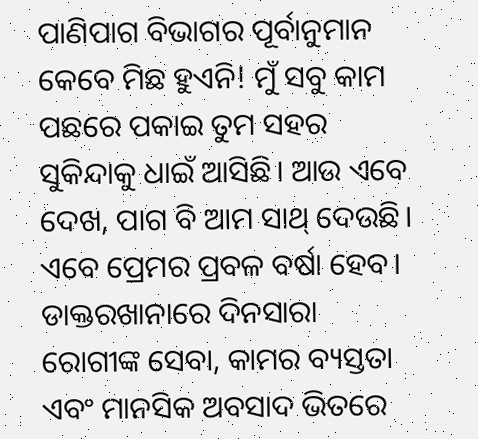ପାଣିପାଗ ବିଭାଗର ପୂର୍ବାନୁମାନ କେବେ ମିଛ ହୁଏନି! ମୁଁ ସବୁ କାମ ପଛରେ ପକାଇ ତୁମ ସହର ସୁକିନ୍ଦାକୁ ଧାଇଁ ଆସିଛି। ଆଉ ଏବେ ଦେଖ, ପାଗ ବି ଆମ ସାଥ୍ ଦେଉଛି। ଏବେ ପ୍ରେମର ପ୍ରବଳ ବର୍ଷା ହେବ। ଡାକ୍ତରଖାନାରେ ଦିନସାରା ରୋଗୀଙ୍କ ସେବା, କାମର ବ୍ୟସ୍ତତା ଏବଂ ମାନସିକ ଅବସାଦ ଭିତରେ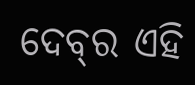ଦେବ୍‌ର ଏହି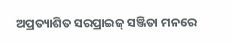ଅପ୍ରତ୍ୟାଶିତ ସରପ୍ରାଇଜ୍ ସଞ୍ଜିତା ମନରେ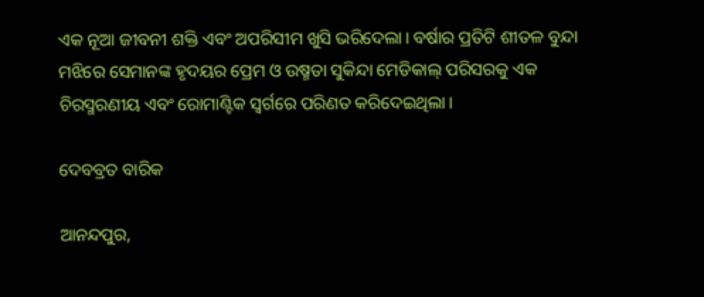ଏକ ନୂଆ ଜୀବନୀ ଶକ୍ତି ଏବଂ ଅପରିସୀମ ଖୁସି ଭରିଦେଲା। ବର୍ଷାର ପ୍ରତିଟି ଶୀତଳ ବୁନ୍ଦା ମଝିରେ ସେମାନଙ୍କ ହୃଦୟର ପ୍ରେମ ଓ ଉଷ୍ମତା ସୁକିନ୍ଦା ମେଡିକାଲ୍ ପରିସରକୁ ଏକ ଚିରସ୍ମରଣୀୟ ଏବଂ ରୋମାଣ୍ଟିକ ସ୍ୱର୍ଗରେ ପରିଣତ କରିଦେଇଥିଲା।

ଦେବବ୍ରତ ବାରିକ

ଆନନ୍ଦପୁର,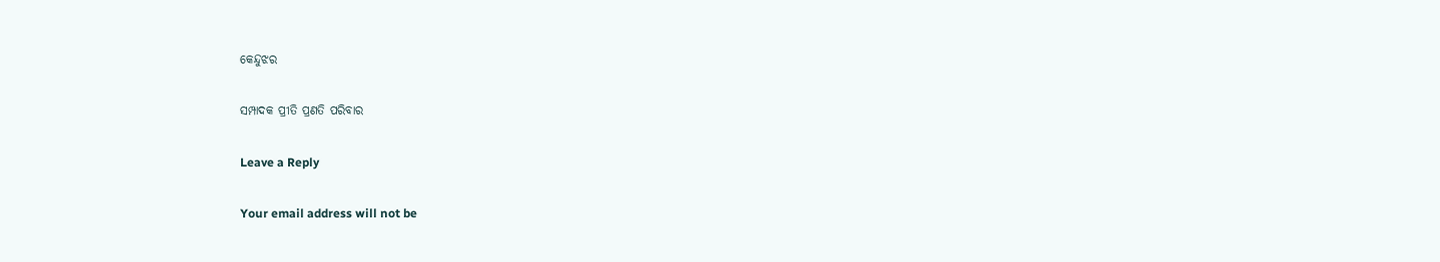କେନ୍ଦୁଝର

ସମ୍ପାଦକ ପ୍ରୀତି ପ୍ରଣତି ପରିବାର

Leave a Reply

Your email address will not be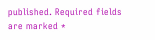published. Required fields are marked *